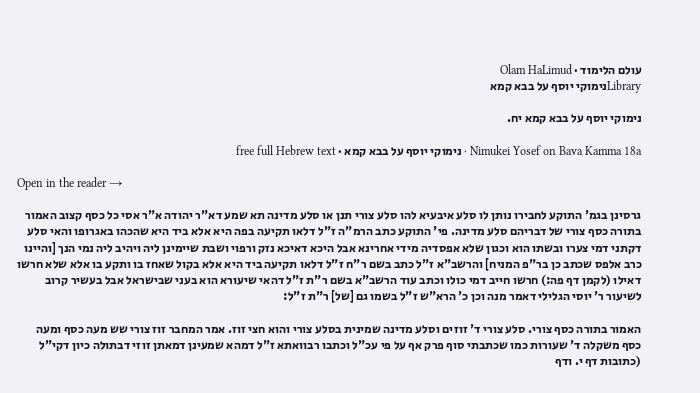עולם הלימוד · Olam HaLimud
Libraryנימוקי יוסף על בבא קמא

נימוקי יוסף על בבא קמא יח.

Nimukei Yosef on Bava Kamma 18a · נימוקי יוסף על בבא קמא · free full Hebrew text

Open in the reader →

גרסינן בגמ' התוקע לחבירו נותן לו סלע איבעיא להו סלע צורי תנן או סלע מדינה תא שמע דא"ר יהודה א"ר אסי כל כסף קצוב האמור בתורה כסף צורי של דבריהם סלע מדינה. פי' התוקע כתב הרמ"ה ז"ל דלאו תקיעה בפה היא אלא ביד היא שהכהו באגרופו והאי סלע דקתני דמי צערו ובשתו הוא וכגון שלא אפסדיה מידי אחרינא אבל היכא דאיכא נזק ורפוי ושבת שיימינן ליה ויהיב ליה נמי הנך [והיינו כרב אלפס שכתב כן בר"פ המניח] והרשב"א ז"ל כתב בשם ר"ח ז"ל דלאו תקיעה ביד היא אלא בקול שאחז בו ותקע בו אלא שלא חרשו דאילו (לקמן דף פה:) חרשו חייב דמי כולו וכתב עוד הרשב"א בשם ר"ת ז"ל דהאי שיעורא הוא בעני שבישראל אבל בעשיר קרוב לשיעור ר' יוסי הגלילי דאמר מנה וכן כ' הרא"ש ז"ל בשמו גם [של] ר"ת ז"ל:

האמור בתורה כסף צורי. סלע צורי ד' זוזים וסלע מדינה שמינית בסלע צורי והוא חצי זוז. אמר המחבר זוז צורי שש מעה כסף ומעה כסף משקלה ד' שעורות כמו שכתבתי סוף פרק אף על פי עכ"ל וכתבו רבוואתא ז"ל דמהא שמעינן דמאתן זוזי דבתולה כיון דקי"ל (כתובות דף י. ודף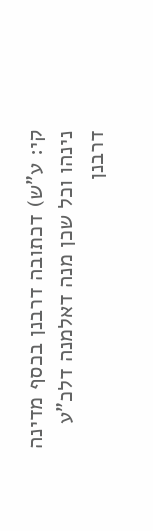קי: ע"ש) דכתובה דרבנן בכסף מדינה נינהו וכל שכן מנה דאלמנה דלכ"ע דרבנן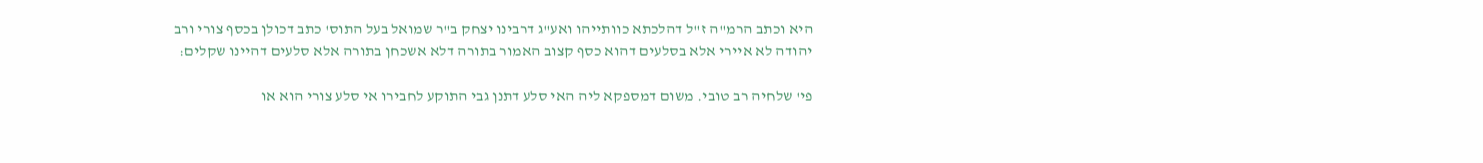היא וכתב הרמ"ה ז"ל דהלכתא כוותייהו ואע"ג דרבינו יצחק ב"ר שמואל בעל התוס' כתב דכולן בכסף צורי ורב יהודה לא איירי אלא בסלעים דהוא כסף קצוב האמור בתורה דלא אשכחן בתורה אלא סלעים דהיינו שקלים:

פי' שלחיה רב טובי. משום דמספקא ליה האי סלע דתנן גבי התוקע לחבירו אי סלע צורי הוא או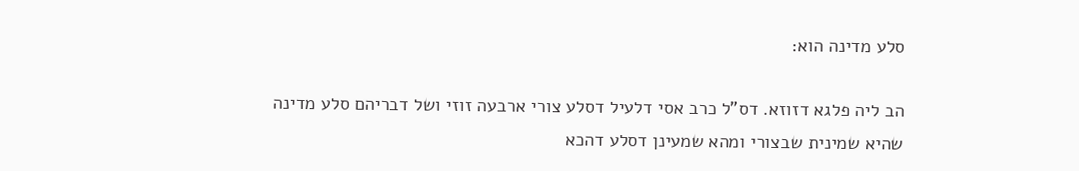סלע מדינה הוא:

הב ליה פלגא דזוזא. דס"ל כרב אסי דלעיל דסלע צורי ארבעה זוזי ושל דבריהם סלע מדינה שהיא שמינית שבצורי ומהא שמעינן דסלע דהכא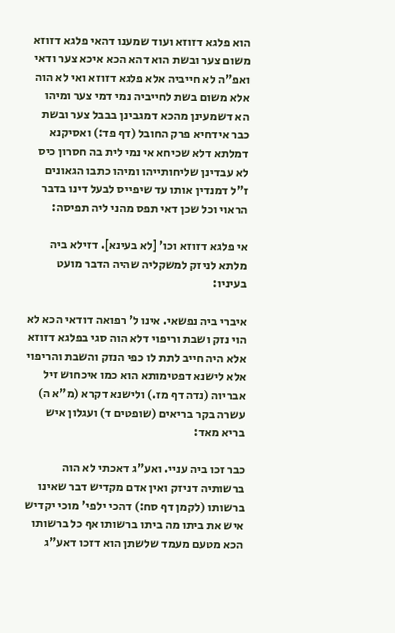הוא פלגא דזוזא ועוד שמענו דהאי פלגא דזוזא משום צער ובשת הוא דהא הכא איכא צער ודאי ואפ"ה לא חייביה אלא פלגא דזוזא ואי לא הוה אלא משום בשת לחייביה נמי דמי צער ומיהו הא דשמעינן מהכא דמגבינן בבבל צער ובשת כבר אידחיא פרק החובל (דף פד:) ואסיקנא דמלתא דלא שכיחא אי נמי לית בה חסרון כיס לא עבדינן שליחותייהו ומיהו כתבו הגאונים ז"ל דמנדין אותו עד שיפייס לבעל דינו בדבר הראוי וכל שכן דאי תפס מהני ליה תפיסה:

אי פלגא דזוזא וכו' [לא בעינא]. דזילא ביה מלתא לניזק למשקליה שהיה הדבר מועט בעיניו:

איברי ביה נפשאי. אינו ל' רפואה דודאי הכא לא הוי נזק ושבת וריפוי דלא הוה סגי בפלגא דזוזא אלא היה חייב לתת לו כפי הנזק והשבת והריפוי אלא לישנא דפטימותא הוא כמו איכחוש זיל אבריוה (נדה דף מז.) ולישנא דקרא (מ"א ה) עשרה בקר בריאים (שופטים ד) ועגלון איש בריא מאד:

כבר זכו ביה עניי. ואע"ג דאכתי לא הוה ברשותיה דניזק ואין אדם מקדיש דבר שאינו ברשותו (לקמן דף סח:) דהכי ילפי' מוכי יקדיש איש את ביתו מה ביתו ברשותו אף כל ברשותו הכא מטעם מעמד שלשתן הוא דזכו דאע"ג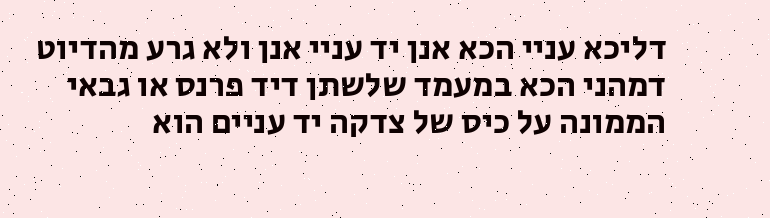דליכא עניי הכא אנן יד עניי אנן ולא גרע מהדיוט דמהני הכא במעמד שלשתן דיד פרנס או גבאי הממונה על כיס של צדקה יד עניים הוא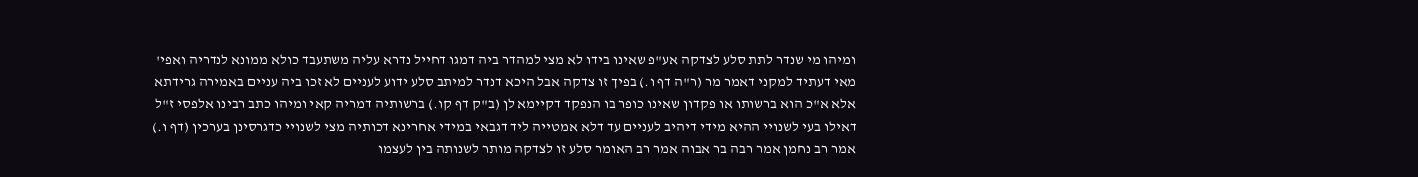ומיהו מי שנדר לתת סלע לצדקה אע"פ שאינו בידו לא מצי למהדר ביה דמגו דחייל נדרא עליה משתעבד כולא ממונא לנדריה ואפי' מאי דעתיד למקני דאמר מר (ר"ה דף ו.) בפיך זו צדקה אבל היכא דנדר למיתב סלע ידוע לעניים לא זכו ביה עניים באמירה גרידתא אלא א"כ הוא ברשותו או פקדון שאינו כופר בו הנפקד דקיימא לן (ב"ק דף קו.) ברשותיה דמריה קאי ומיהו כתב רבינו אלפסי ז"ל דאילו בעי לשנויי ההיא מידי דיהיב לעניים עד דלא אמטייה ליד דגבאי במידי אחרינא דכותיה מצי לשנויי כדגרסינן בערכין (דף ו.) אמר רב נחמן אמר רבה בר אבוה אמר רב האומר סלע זו לצדקה מותר לשנותה בין לעצמו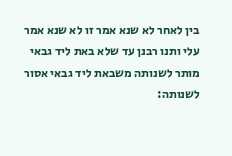בין לאחר לא שנא אמר זו לא שנא אמר עלי ותנו רבנן עד שלא באת ליד גבאי מותר לשנותה משבאת ליד גבאי אסור לשנותה: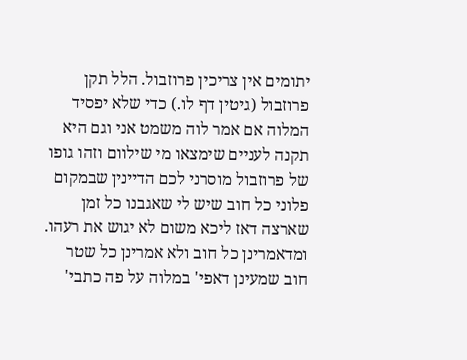יתומים אין צריכין פרוזבול. הלל תקן פרוזבול (גיטין דף לו.) כדי שלא יפסיד המלוה אם אמר לוה משמט אני וגם היא תקנה לעניים שימצאו מי שילוום וזהו גופו של פרוזבול מוסרני לכם הדיינין שבמקום פלוני כל חוב שיש לי שאגבנו כל זמן שארצה דאז ליכא משום לא יגוש את רעהו. ומדאמרינן כל חוב ולא אמרינן כל שטר חוב שמעינן דאפי' במלוה על פה כתבי'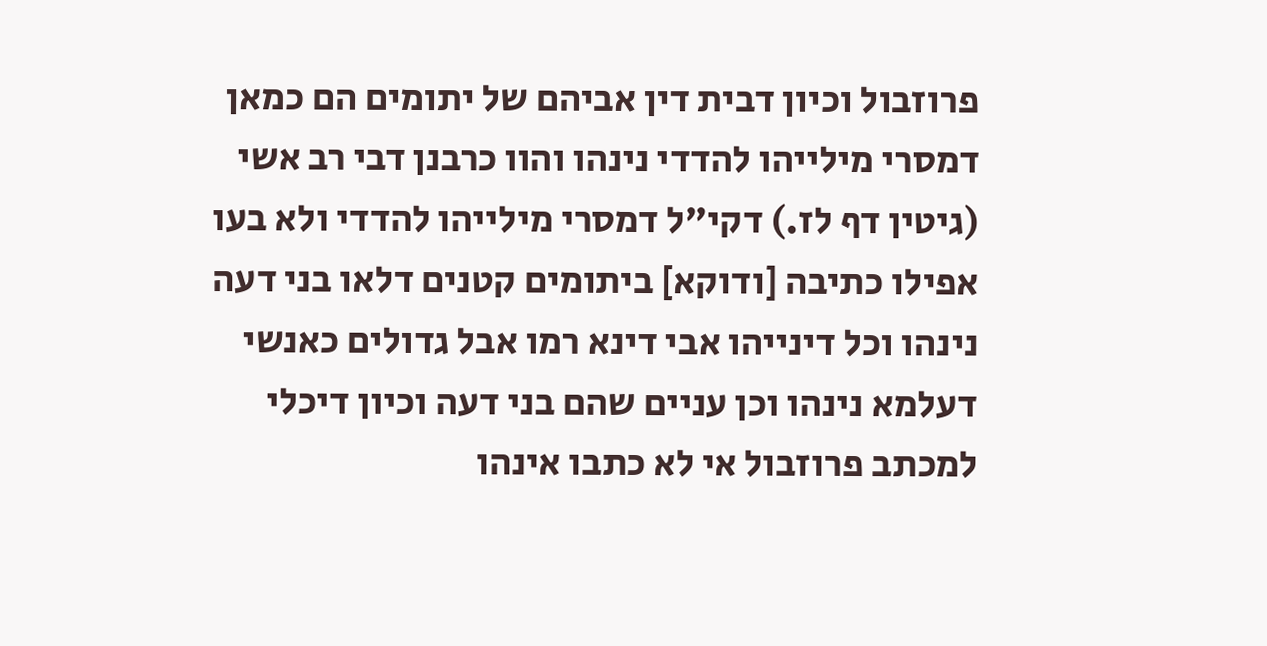פרוזבול וכיון דבית דין אביהם של יתומים הם כמאן דמסרי מילייהו להדדי נינהו והוו כרבנן דבי רב אשי (גיטין דף לז.) דקי"ל דמסרי מילייהו להדדי ולא בעו אפילו כתיבה [ודוקא] ביתומים קטנים דלאו בני דעה נינהו וכל דינייהו אבי דינא רמו אבל גדולים כאנשי דעלמא נינהו וכן עניים שהם בני דעה וכיון דיכלי למכתב פרוזבול אי לא כתבו אינהו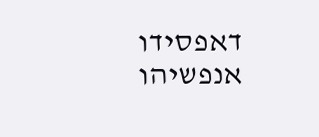דאפסידו אנפשיהו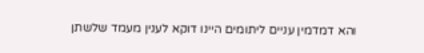והא דמדמין עניים ליתומים היינו דוקא לענין מעמד שלשתן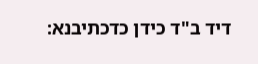דיד ב"ד כידן כדכתיבנא: